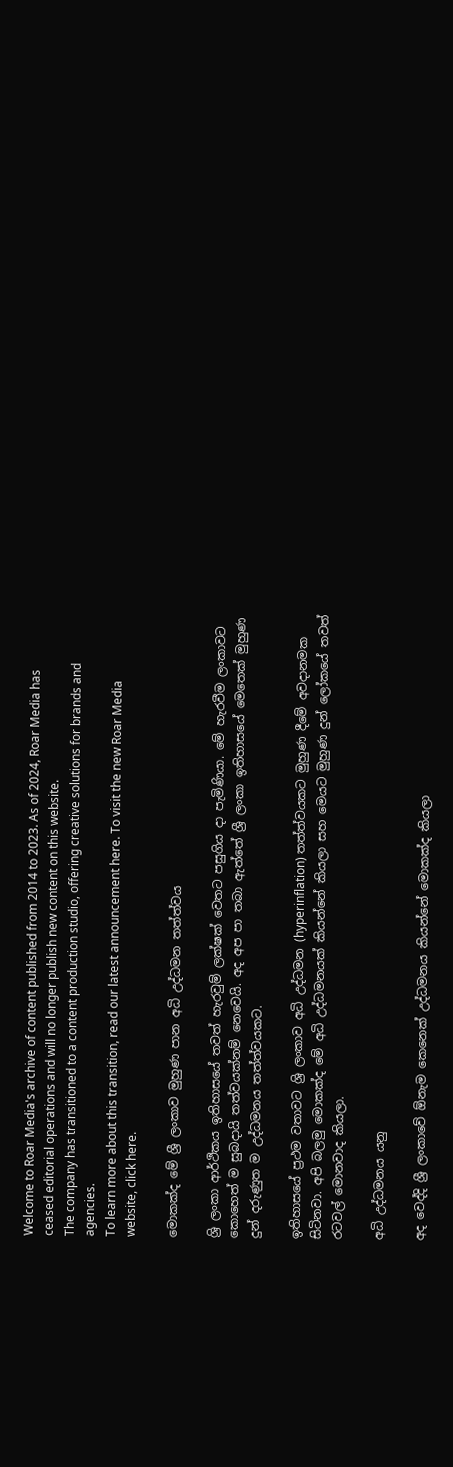Welcome to Roar Media's archive of content published from 2014 to 2023. As of 2024, Roar Media has ceased editorial operations and will no longer publish new content on this website.
The company has transitioned to a content production studio, offering creative solutions for brands and agencies.
To learn more about this transition, read our latest announcement here. To visit the new Roar Media website, click here.

මොකක්ද මේ ශ්‍රී ලංකාව මුහුණ පාන අධි උද්ධමන තත්ත්වය

ශ්‍රි ලංකා ආර්ථිකය ඉතිහාසයේ තවත් හැරවුම් ලක්ෂක් වෙතට පසුගිය දා පැමිණියා. මේ හැරවීම ලංකාවට කොහෙත් ම සුබදායි තත්වයක්නම් නෙවෙයි. අද අප පා තබා ඇත්තේ ශ්‍රී ලංකා ඉතිහාසයේ මෙතෙක් මුහුණ දුන් දරුණුත ම උද්ධමනය තත්ත්වයකට.

ඉතිහාසයේ ප්‍රථම වතාවට ශ්‍රි ලංකාව අධි උද්ධමන (hyperinflation) තත්ත්වයකට මුහුණ දීමේ අවදානමක සිටිනවා. අපි බලමු මොකක්ද මේ අධි උද්ධමනයක් කියන්නේ කියලා සහ මෙයට මුහුණ දුන් ලෝකයේ තවත් රටවල් මොනවාද කියලා.

අධි උද්ධමනය යනු

අද වෙද්දි ශ්‍රී ලංකාවේ ඕනැම කෙනෙක් උද්ධමනය කියන්නේ මොකක්ද කියලා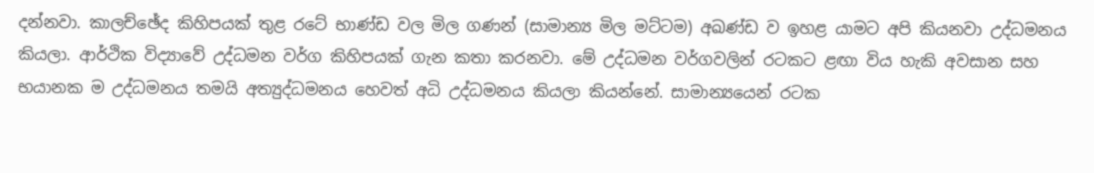දන්නවා. කාලච්ඡේද කිහිපයක් තුළ රටේ භාණ්ඩ වල මිල ගණන් (සාමාන්‍ය මිල මට්ටම) අඛණ්ඩ ව ඉහළ යාමට අපි කියනවා උද්ධමනය කියලා. ආර්ථික විද්‍යාවේ උද්ධමන වර්ග කිහිපයක් ගැන කතා කරනවා. මේ උද්ධමන වර්ගවලින් රටකට ළඟා විය හැකි අවසාන සහ භයානක ම උද්ධමනය තමයි අත්‍යුද්ධමනය හෙවත් අධි උද්ධමනය කියලා කියන්නේ. සාමාන්‍යයෙන් රටක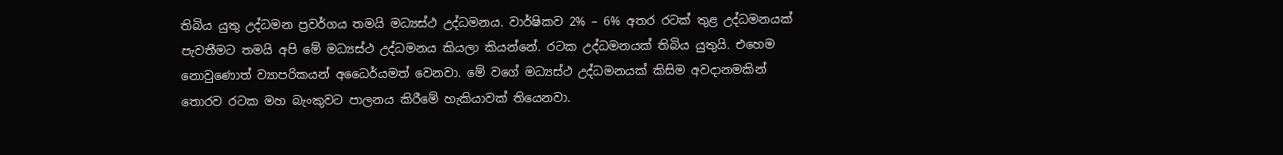තිබිය යුතු උද්ධමන ප්‍රවර්ගය තමයි මධ්‍යස්ථ උද්ධමනය. වාර්ෂිකව 2% – 6% අතර රටක් තුළ උද්ධමනයක් පැවතීමට තමයි අපි මේ මධ්‍යස්ථ උද්ධමනය කියලා කියන්නේ. රටක උද්ධමනයක් තිබිය යුතුයි. එහෙම නොවුණොත් ව්‍යාපරිකයන් අධෛර්යමත් වෙනවා. මේ වගේ මධ්‍යස්ථ උද්ධමනයක් කිසිම අවදානමකින් තොරව රටක මහ බැංකුවට පාලනය කිරීමේ හැකියාවක් තියෙනවා.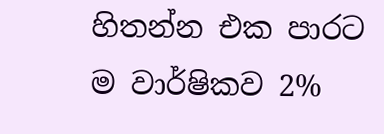හිතන්න එක පාරට ම වාර්ෂිකව 2%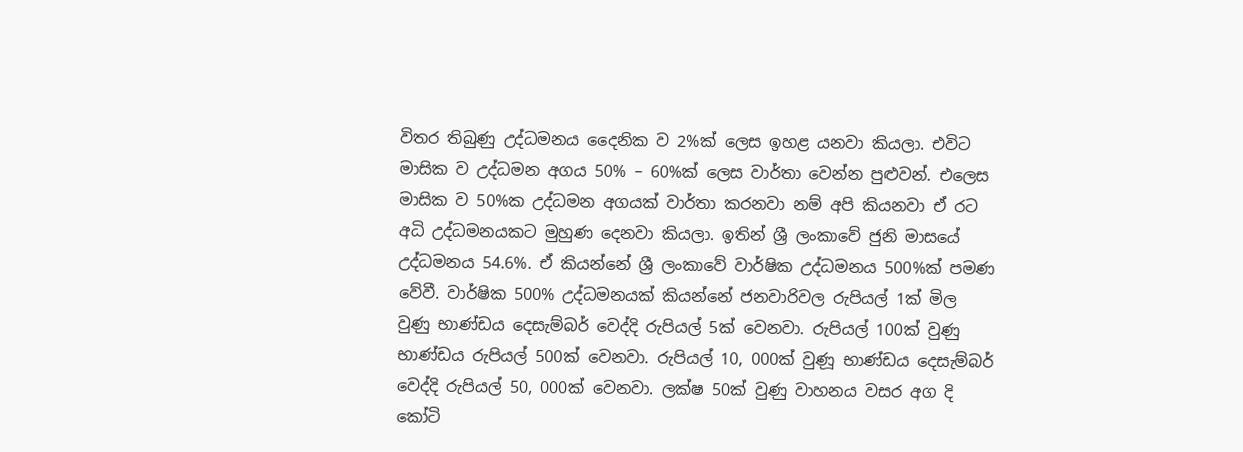විතර තිබුණු උද්ධමනය දෛනික ව 2%ක් ලෙස ඉහළ යනවා කියලා. එවිට මාසික ව උද්ධමන අගය 50% – 60%ක් ලෙස වාර්තා වෙන්න පුළුවන්. එලෙස මාසික ව 50%ක උද්ධමන අගයක් වාර්තා කරනවා නම් අපි කියනවා ඒ රට අධි උද්ධමනයකට මුහුණ දෙනවා කියලා. ඉතින් ශ්‍රී ලංකාවේ ජුනි මාසයේ උද්ධමනය 54.6%. ඒ කියන්නේ ශ්‍රී ලංකාවේ වාර්ෂික උද්ධමනය 500%ක් පමණ වේවී. වාර්ෂික 500% උද්ධමනයක් කියන්නේ ජනවාරිවල රුපියල් 1ක් මිල වුණු භාණ්ඩය දෙසැම්බර් වෙද්දි රුපියල් 5ක් වෙනවා. රුපියල් 100ක් වුණු භාණ්ඩය රුපියල් 500ක් වෙනවා. රුපියල් 10, 000ක් වුණූ භාණ්ඩය දෙසැම්බර් වෙද්දි රුපියල් 50, 000ක් වෙනවා. ලක්ෂ 50ක් වුණු වාහනය වසර අග දි කෝටි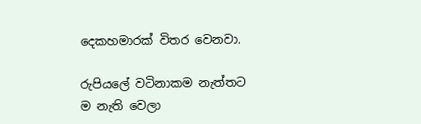දෙකහමාරක් විතර වෙනවා.

රුපියලේ වටිනාකම නැත්තට ම නැති වෙලා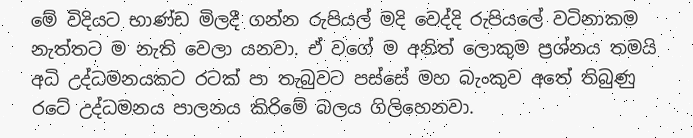මේ විදියට භාණ්ඩ මිලදී ගන්න රුපියල් මදි වෙද්දි රුපියලේ වටිනාකම නැත්තට ම නැති වෙලා යනවා. ඒ වගේ ම අනිත් ලොකුම ප්‍රශ්නය තමයි අධි උද්ධමනයකට රටක් පා තැබුවට පස්සේ මහ බැංකුව අතේ තිබුණු රටේ උද්ධමනය පාලනය කිරිමේ බලය ගිලිහෙනවා.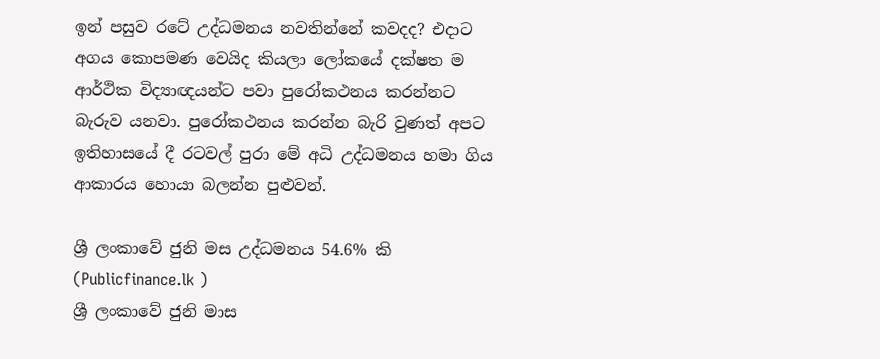ඉන් පසුව රටේ උද්ධමනය නවතින්නේ කවදද? එදාට අගය කොපමණ වෙයිද කියලා ලෝකයේ දක්ෂත ම ආර්ථික විද්‍යාඥයන්ට පවා පුරෝකථනය කරන්නට බැරුව යනවා. පුරෝකථනය කරන්න බැරි වුණත් අපට ඉතිහාසයේ දී රටවල් පුරා මේ අධි උද්ධමනය හමා ගිය ආකාරය හොයා බලන්න පුළුවන්.

ශ්‍රී ලංකාවේ ජුනි මස උද්ධමනය 54.6% කි (Publicfinance.lk )
ශ්‍රී ලංකාවේ ජුනි මාස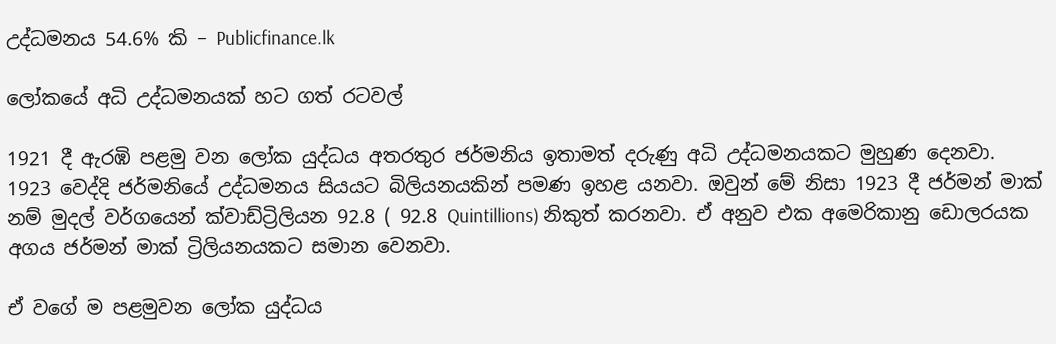උද්ධමනය 54.6% කි – Publicfinance.lk

ලෝකයේ අධි උද්ධමනයක් හට ගත් රටවල්

1921 දී ඇරඹි පළමු වන ලෝක යුද්ධය අතරතුර ජර්මනිය ඉතාමත් දරුණු අධි උද්ධමනයකට මුහුණ දෙනවා. 1923 වෙද්දි ජර්මනියේ උද්ධමනය සියයට බිලියනයකින් පමණ ඉහළ යනවා. ඔවුන් මේ නිසා 1923 දී ජර්මන් මාක් නම් මුදල් වර්ගයෙන් ක්වාඩ්ට්‍රිලියන 92.8 ( 92.8 Quintillions) නිකුත් කරනවා. ඒ අනුව එක අමෙරිකානු ඩොලරයක අගය ජර්මන් මාක් ට්‍රිලියනයකට සමාන වෙනවා.

ඒ වගේ ම පළමුවන ලෝක යුද්ධය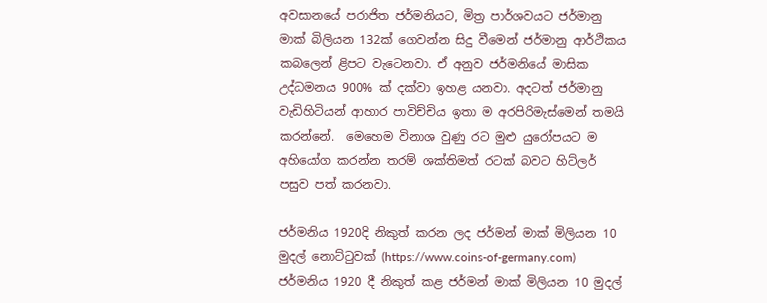අවසානයේ පරාජිත ජර්මනියට, මිත්‍ර පාර්ශවයට ජර්මානු මාක් බිලියන 132ක් ගෙවන්න සිදු වීමෙන් ජර්මානු ආර්ථිකය කබලෙන් ළිපට වැටෙනවා. ඒ අනුව ජර්මනියේ මාසික උද්ධමනය 900% ක් දක්වා ඉහළ යනවා. අදටත් ජර්මානු වැඩිහිටියන් ආහාර පාවිච්චිය ඉතා ම අරපිරිමැස්මෙන් තමයි  කරන්නේ.  මෙහෙම විනාශ වුණු රට මුළු යුරෝපයට ම අහියෝග කරන්න තරම් ශක්තිමත් රටක් බවට හිට්ලර් පසුව පත් කරනවා.

ජර්මනිය 1920දි නිකුත් කරන ලද ජර්මන් මාක් මිලියන 10 මුදල් නොට්ටුවක් (https://www.coins-of-germany.com)
ජර්මනිය 1920 දී නිකුත් කළ ජර්මන් මාක් මිලියන 10 මුදල්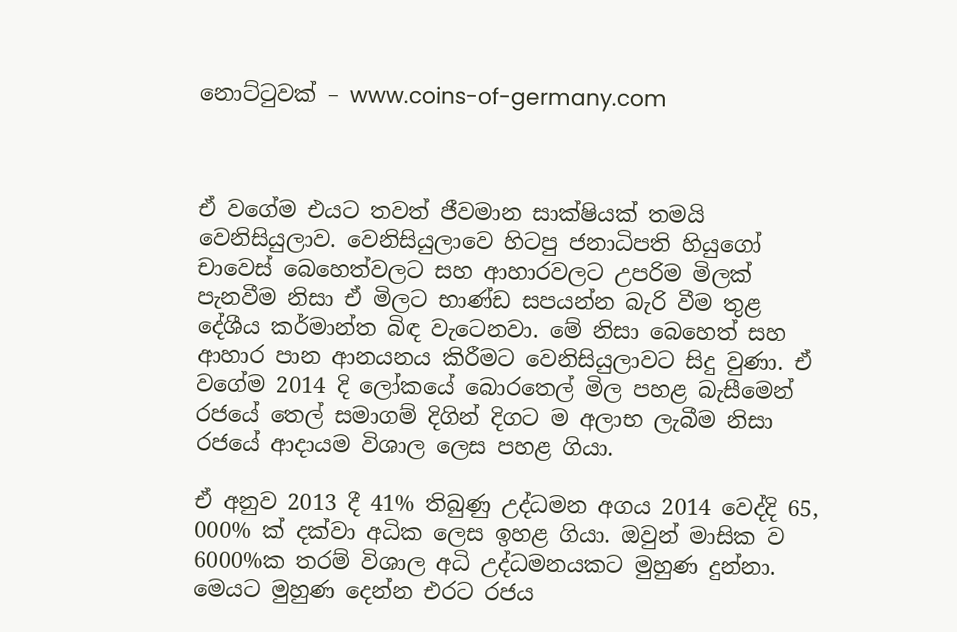නොට්ටුවක් – www.coins-of-germany.com



ඒ වගේම එයට තවත් ජීවමාන සාක්ෂියක් තමයි වෙනිසියුලාව. වෙනිසියුලාවෙ හිටපු ජනාධිපති හියුගෝ චාවෙස් බෙහෙත්වලට සහ ආහාරවලට උපරිම මිලක් පැනවීම නිසා ඒ මිලට භාණ්ඩ සපයන්න බැරි වීම තුළ දේශීය කර්මාන්ත බිඳ වැටෙනවා. මේ නිසා බෙහෙත් සහ ආහාර පාන ආනයනය කිරීමට වෙනිසියුලාවට සිදු වුණා. ඒ වගේම 2014 දි ලෝකයේ බොරතෙල් මිල පහළ බැසීමෙන් රජයේ තෙල් සමාගම් දිගින් දිගට ම අලාභ ලැබීම නිසා රජයේ ආදායම විශාල ලෙස පහළ ගියා.

ඒ අනුව 2013 දී 41% තිබුණු උද්ධමන අගය 2014 වෙද්දි 65, 000% ක් දක්වා අධික ලෙස ඉහළ ගියා. ඔවුන් මාසික ව 6000%ක තරම් විශාල අධි උද්ධමනයකට මුහුණ දුන්නා. මෙයට මුහුණ දෙන්න එරට රජය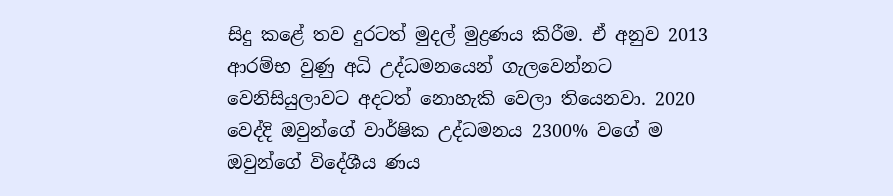සිදු කළේ තව දුරටත් මුදල් මුද්‍රණය කිරීම. ඒ අනුව 2013 ආරම්භ වුණු අධි උද්ධමනයෙන් ගැලවෙන්නට වෙනිසියුලාවට අදටත් නොහැකි වෙලා තියෙනවා. 2020 වෙද්දි ඔවුන්ගේ වාර්ෂික උද්ධමනය 2300% වගේ ම ඔවුන්ගේ විදේශීය ණය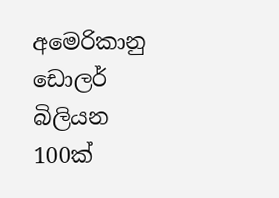අමෙරිකානු ඩොලර් බිලියන 100ක්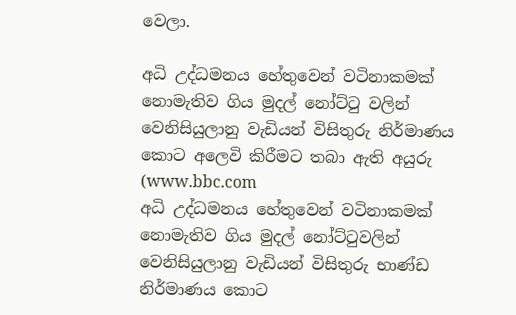වෙලා.

අධි උද්ධමනය හේතුවෙන් වටිනාකමක් නොමැතිව ගිය මුදල් නෝට්ටු වලින් වෙනිසියුලානු වැඩියන් විසිතුරු නිර්මාණය කොට අලෙවි කිරීමට තබා ඇති අයුරු (www.bbc.com
අධි උද්ධමනය හේතුවෙන් වටිනාකමක් නොමැතිව ගිය මුදල් නෝට්ටුවලින් වෙනිසියුලානු වැඩියන් විසිතුරු භාණ්ඩ නිර්මාණය කොට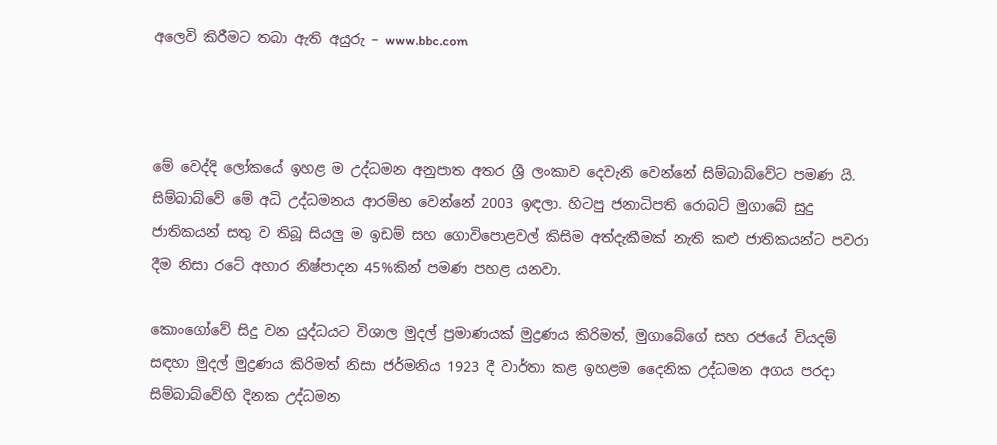අලෙවි කිරීමට තබා ඇති අයුරු – www.bbc.com



මේ වෙද්දි ලෝකයේ ඉහළ ම උද්ධමන අනුපාත අතර ශ්‍රී ලංකාව දෙවැනි වෙන්නේ සිම්බාබ්වේට පමණ යි. සිම්බාබ්වේ මේ අධි උද්ධමනය ආරම්භ වෙන්නේ 2003 ඉඳලා. හිටපු ජනාධිපති රොබට් මුගාබේ සුදු ජාතිකයන් සතු ව තිබූ සියලු ම ඉඩම් සහ ගොවිපොළවල් කිසිම අත්දැකීමක් නැති කළු ජාතිකයන්ට පවරා දීම නිසා රටේ අහාර නිෂ්පාදන 45%කින් පමණ පහළ යනවා.

කොංගෝවේ සිදු වන යුද්ධයට විශාල මුදල් ප්‍රමාණයක් මුද්‍රණය කිරිමත්, මුගාබේගේ සහ රජයේ වියදම් සඳහා මුදල් මුද්‍රණය කිරිමත් නිසා ජර්මනිය 1923 දී වාර්තා කළ ඉහළම දෛනික උද්ධමන අගය පරදා සිම්බාබ්වේහි දිනක උද්ධමන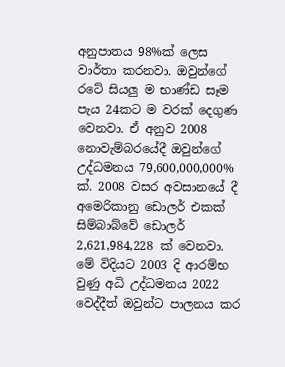අනුපාතය 98%ක් ලෙස වාර්තා කරනවා. ඔවුන්ගේ රටේ සියලු ම භාණ්ඩ සෑම පැය 24කට ම වරක් දෙගුණ වෙනවා. ඒ අනුව 2008 නොවැම්බරයේදී ඔවුන්ගේ උද්ධමනය 79,600,000,000% ක්. 2008 වසර අවසානයේ දී අමෙරිකානු ඩොලර් එකක් සිම්බාබ්වේ ඩොලර් 2,621,984,228 ක් වෙනවා. මේ විදියට 2003 දි ආරම්භ වුණු අධි උද්ධමනය 2022 වෙද්දීත් ඔවුන්ට පාලනය කර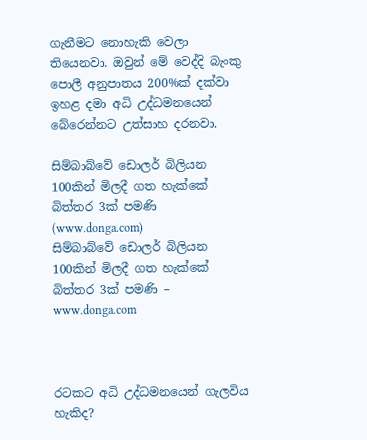ගැනීමට නොහැකි වෙලා තියෙනවා. ඔවුන් මේ වෙද්දි බැංකු පොලී අනුපාතය 200%ක් දක්වා ඉහළ දමා අධි උද්ධමනයෙන් බේරෙන්නට උත්සාහ දරනවා.

සිම්බාබ්වේ ඩොලර් බිලියන 100කින් මිලදී ගත හැක්කේ බිත්තර 3ක් පමණි (www.donga.com)
සිම්බාබ්වේ ඩොලර් බිලියන 100කින් මිලදී ගත හැක්කේ බිත්තර 3ක් පමණි – www.donga.com



රටකට අධි උද්ධමනයෙන් ගැලවිය හැකිද?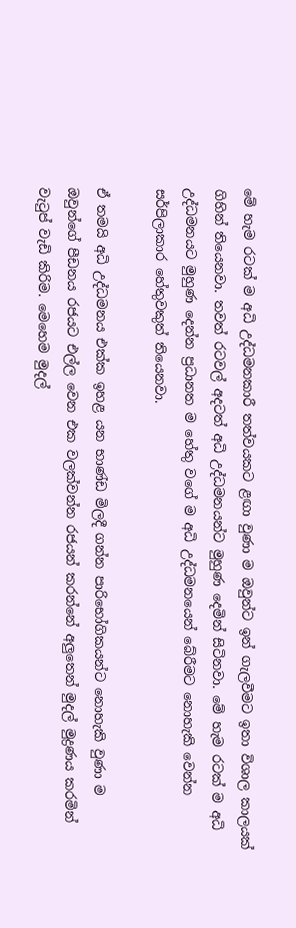මේ හැම රටක් ම අධි උද්ධමනකාරී තත්වයකට ළඟා වුණා ම ඔවුන්ට ඉන් ගැලවීමට ඉතා විශාල කාලයක් ගිහින් තියෙනවා. තවත් රටවල් අදටත් අධි උද්ධමනයන්ට මුහුණ දෙමින් සිටිනවා. මේ හැම රටක් ම අධි උද්ධමනයට මුහුණ දෙන්න ප්‍රධානත ම හේතු වගේ ම අධි උද්ධමනයෙන් බේරීමට නොහැකි වෙන්න සර්පිලාකාර හේතුවකුත් තියෙනවා.

ඒ තමයි අධි උද්ධමනය එක්ක ඉහළ යන භාණ්ඩ මිලදී ගන්න පාරිභෝගිකයන්ට නොහැකි වුණා ම ඔවුන්ගේ පීඩනය රජයට එල්ල වෙන එක වලක්වන්න රජයන් කරන්නේ අලුතෙන් මුදල් මුද්‍රණය කරමින් වැටුප් වැඩි කිරිම. මෙහෙම මුදල්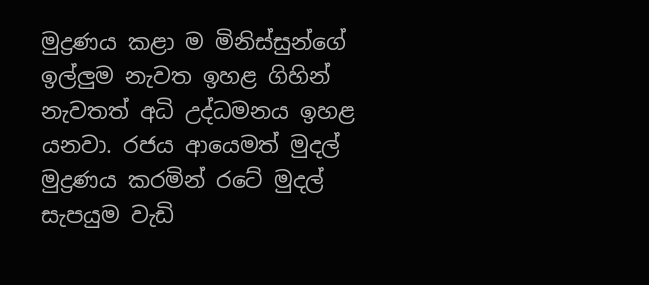මුද්‍රණය කළා ම මිනිස්සුන්ගේ ඉල්ලුම නැවත ඉහළ ගිහින් නැවතත් අධි උද්ධමනය ඉහළ යනවා. රජය ආයෙමත් මුදල් මුද්‍රණය කරමින් රටේ මුදල් සැපයුම වැඩි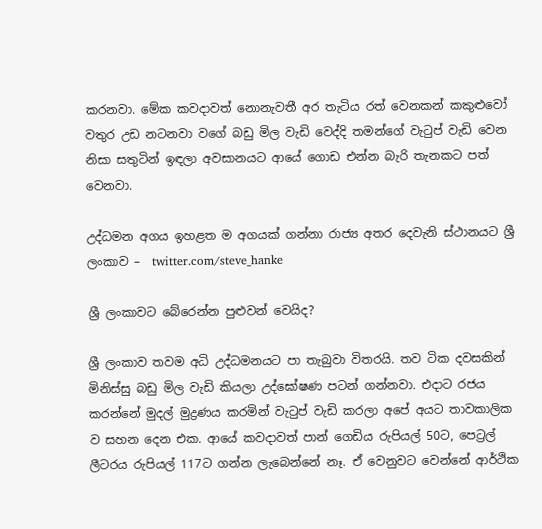කරනවා. මේක කවදාවත් නොනැවතී අර තැටිය රත් වෙනකන් කකුළුවෝ වතුර උඩ නටනවා වගේ බඩු මිල වැඩි වෙද්දි තමන්ගේ වැටුප් වැඩි වෙන නිසා සතුටින් ඉඳලා අවසානයට ආයේ ගොඩ එන්න බැරි තැනකට පත් වෙනවා.

උද්ධමන අගය ඉහළත ම අගයක් ගන්නා රාජ්‍ය අතර දෙවැනි ස්ථානයට ශ්‍රී ලංකාව –  twitter.com/steve_hanke

ශ්‍රී ලංකාවට බේරෙන්න පුළුවන් වෙයිද?

ශ්‍රී ලංකාව තවම අධි උද්ධමනයට පා තැබුවා විතරයි. තව ටික දවසකින් මිනිස්සු බඩු මිල වැඩි කියලා උද්ඝෝෂණ පටන් ගන්නවා. එදාට රජය කරන්නේ මුදල් මුද්‍රණය කරමින් වැටුප් වැඩි කරලා අපේ අයට තාවකාලික ව සහන දෙන එක. ආයේ කවදාවත් පාන් ගෙඩිය රුපියල් 50ට, පෙට්‍රල් ලීටරය රුපියල් 117ට ගන්න ලැබෙන්නේ නෑ. ඒ වෙනුවට වෙන්නේ ආර්ථික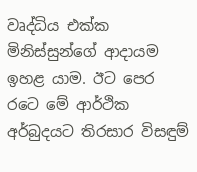වෘද්ධිය එක්ක මිනිස්සුන්ගේ ආදායම ඉහළ යාම. ඊට පෙර රටෙ මේ ආර්ථික අර්බුදයට තිරසාර විසඳුම්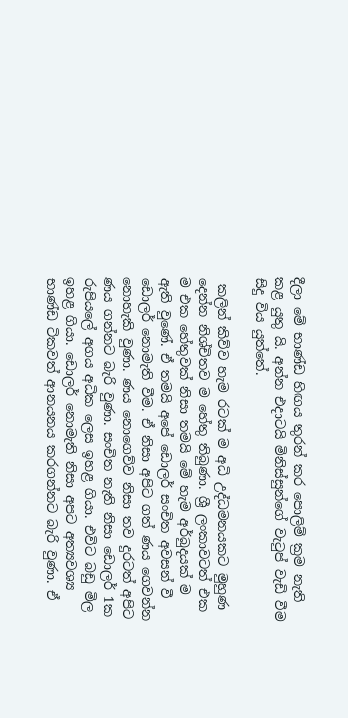දීලා මේ භාණ්ඩ හිඟය තුරන් කර පොලිම් ක්‍රම නැති කළ යුතු යි. අන්න එදාටයි මිනිස්සුන්ගේ වැටුප් වැඩි වීම සිදු විය යුත්තේ.

 කලින් කිව්ව හැම රටක් ම අධි උද්ධමනයකට මුහුණ දෙන්න නිශ්චිතව ම හේතු තිබුණා. ශ්‍රී ලංකාවටත් එක ම එක හේතුවක් නිසා තමයි මේ හැම අර්බුදයක් ම ඇති වුණේ. ඒ තමයි අපේ ඩොලර් සංචිත අවසන් වී ඩොලර් නොමැති වීම. ඒ නිසා අපිට ගත් ණය ගෙවන්න නොහැකි වුණා. ණය නොගෙව්ව නිසා තව දුරටත් අපිට ණය ගන්නට බැරි වුණා. සංචිත නැති නිසා ඩොලර් 1ක රුපියලේ අගය අධික ලෙස ඉහළ ගියා. එවිට බඩු මිල ඉහළ ගියා. ඩොලර් නොමැති නිසා අපට අත්‍යවශ්‍ය භාණ්ඩ ටිකවත් ආනයනය කරගන්නට බැරි වුණා. ඒ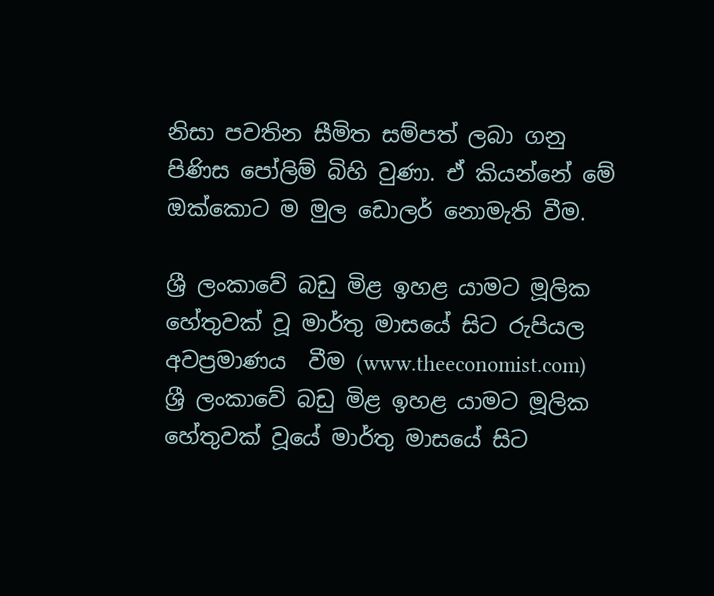නිසා පවතින සීමිත සම්පත් ලබා ගනු පිණිස පෝලිම් බිහි වුණා. ඒ කියන්නේ මේ ඔක්කොට ම මුල ඩොලර් නොමැති වීම.

ශ්‍රී ලංකාවේ බඩු මිළ ඉහළ යාමට මූලික හේතුවක් වූ මාර්තු මාසයේ සිට රුපියල අවප්‍රමාණය  වීම (www.theeconomist.com)
ශ්‍රී ලංකාවේ බඩු මිළ ඉහළ යාමට මූලික හේතුවක් වූයේ මාර්තු මාසයේ සිට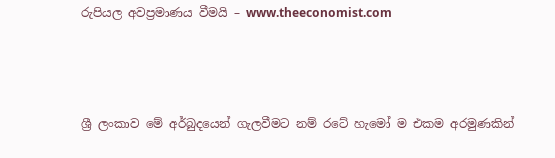රුපියල අවප්‍රමාණය වීමයි – www.theeconomist.com



ශ්‍රී ලංකාව මේ අර්බුදයෙන් ගැලවීමට නම් රටේ හැමෝ ම එකම අරමුණකින්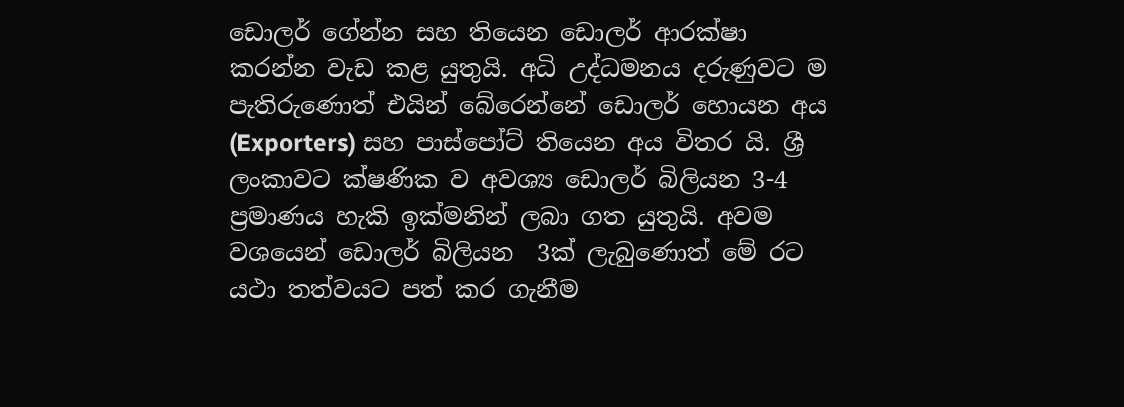ඩොලර් ගේන්න සහ තියෙන ඩොලර් ආරක්ෂා කරන්න වැඩ කළ යුතුයි. අධි උද්ධමනය දරුණුවට ම පැතිරුණොත් එයින් බේරෙන්නේ ඩොලර් හොයන අය (Exporters) සහ පාස්පෝට් තියෙන අය විතර යි. ශ්‍රී ලංකාවට ක්ෂණික ව අවශ්‍ය ඩොලර් බිලියන 3-4 ප්‍රමාණය හැකි ඉක්මනින් ලබා ගත යුතුයි. අවම වශයෙන් ඩොලර් බිලියන  3ක් ලැබුණොත් මේ රට යථා තත්වයට පත් කර ගැනීම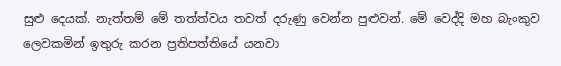සුළු දෙයක්. නැත්තම් මේ තත්ත්වය තවත් දරුණු වෙන්න පුළුවන්. මේ වෙද්දි මහ බැංකුව ලෙවකමින් ඉතුරු කරන ප්‍රතිපත්තියේ යනවා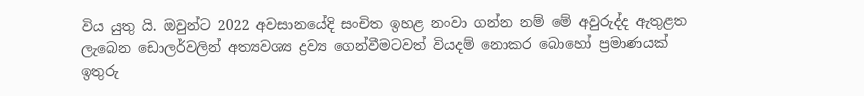විය යුතු යි. ඔවුන්ට 2022 අවසානයේදි සංචිත ඉහළ නංවා ගන්න නම් මේ අවුරුද්ද ඇතුළත ලැබෙන ඩොලර්වලින් අත්‍යවශ්‍ය ද්‍රව්‍ය ගෙන්වීමටවත් වියදම් නොකර බොහෝ ප්‍රමාණයක් ඉතුරු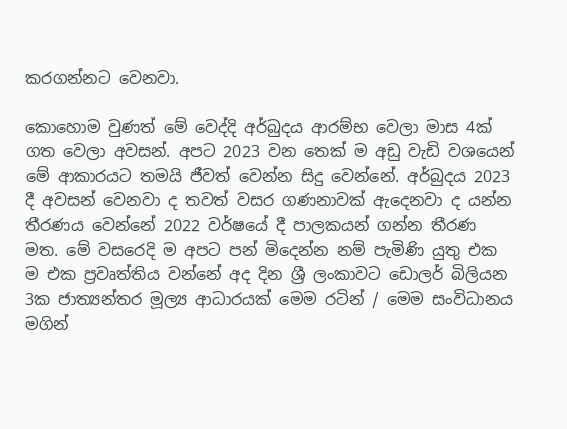කරගන්නට වෙනවා.

කොහොම වුණත් මේ වෙද්දි අර්බුදය ආරම්භ වෙලා මාස 4ක් ගත වෙලා අවසන්. අපට 2023 වන තෙක් ම අඩු වැඩි වශයෙන් මේ ආකාරයට තමයි ජීවත් වෙන්න සිදු වෙන්නේ. අර්බුදය 2023 දී අවසන් වෙනවා ද තවත් වසර ගණනාවක් ඇදෙනවා ද යන්න තීරණය වෙන්නේ 2022 වර්ෂයේ දී පාලකයන් ගන්න තීරණ මත. මේ වසරෙදි ම අපට පන් මිදෙන්න නම් පැමිණි යුතු එක ම එක ප්‍රවෘත්තිය වන්නේ අද දින ශ්‍රී ලංකාවට ඩොලර් බිලියන 3ක ජාත්‍යන්තර මූල්‍ය ආධාරයක් මෙම රටින් / මෙම සංවිධානය මගින්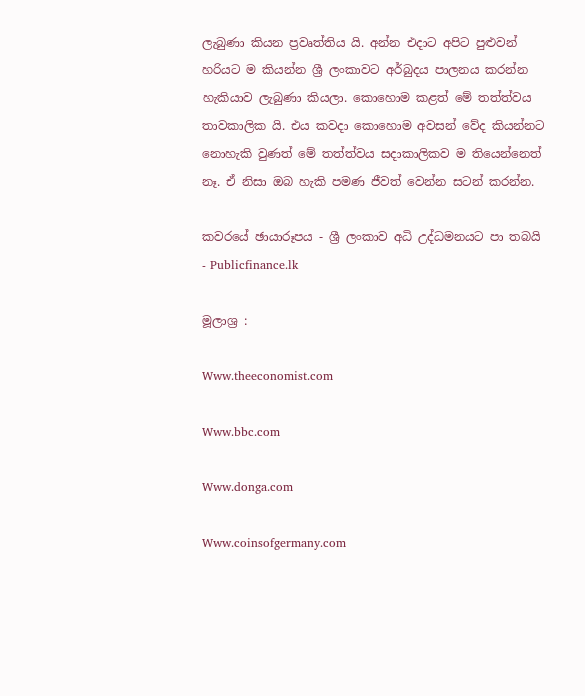ලැබුණා කියන ප්‍රවෘත්තිය යි. අන්න එදාට අපිට පුළුවන් හරියට ම කියන්න ශ්‍රී ලංකාවට අර්බුදය පාලනය කරන්න හැකියාව ලැබුණා කියලා. කොහොම කළත් මේ තත්ත්වය තාවකාලික යි. එය කවදා කොහොම අවසන් වේද කියන්නට නොහැකි වුණත් මේ තත්ත්වය සදාකාලිකව ම තියෙන්නෙත් නෑ. ඒ නිසා ඔබ හැකි පමණ ජීවත් වෙන්න සටන් කරන්න.

කවරයේ ඡායාරූපය - ශ්‍රී ලංකාව අධි උද්ධමනයට පා තබයි - Publicfinance.lk

මූලාශ්‍ර :

Www.theeconomist.com

Www.bbc.com

Www.donga.com

Www.coinsofgermany.com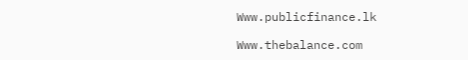Www.publicfinance.lk

Www.thebalance.com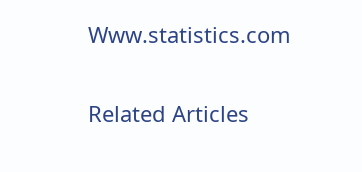Www.statistics.com

Related Articles